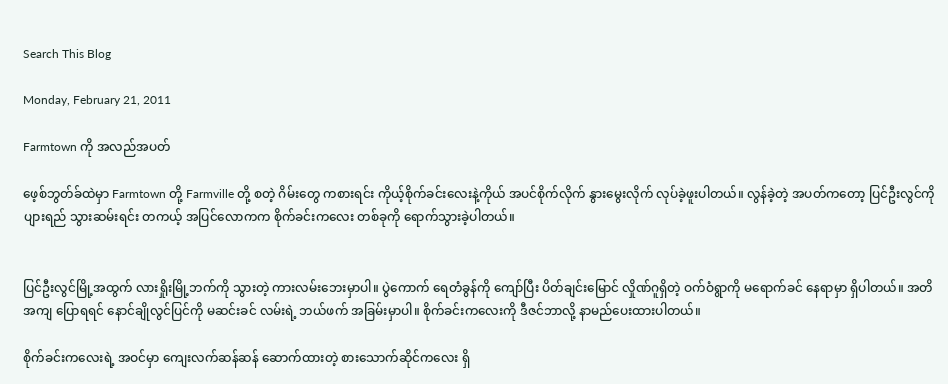Search This Blog

Monday, February 21, 2011

Farmtown ကို အလည်အပတ်

ဖေ့စ်ဘွတ်ခ်ထဲမှာ Farmtown တို့ Farmville တို့ စတဲ့ ဂိမ်းတွေ ကစားရင်း ကိုယ့်စိုက်ခင်းလေးနဲ့ကိုယ် အပင်စိုက်လိုက် နွားမွေးလိုက် လုပ်ခဲ့ဖူးပါတယ်။ လွန်ခဲ့တဲ့ အပတ်ကတော့ ပြင်ဦးလွင်ကို ပျားရည် သွားဆမ်းရင်း တကယ့် အပြင်လောကက စိုက်ခင်းကလေး တစ်ခုကို ရောက်သွားခဲ့ပါတယ်။


ပြင်ဦးလွင်မြို့အထွက် လားရှိုးမြို့ဘက်ကို သွားတဲ့ ကားလမ်းဘေးမှာပါ။ ပွဲကောက် ရေတံခွန်ကို ကျော်ပြီး ပိတ်ချင်းမြောင် လှိုဏ်ဂူရှိတဲ့ ဝက်ဝံရွာကို မရောက်ခင် နေရာမှာ ရှိပါတယ်။ အတိအကျ ပြောရရင် နောင်ချိုလွင်ပြင်ကို မဆင်းခင် လမ်းရဲ့ ဘယ်ဖက် အခြမ်းမှာပါ။ စိုက်ခင်းကလေးကို ဒီဇင်ဘာလို့ နာမည်ပေးထားပါတယ်။

စိုက်ခင်းကလေးရဲ့ အဝင်မှာ ကျေးလက်ဆန်ဆန် ဆောက်ထားတဲ့ စားသောက်ဆိုင်ကလေး ရှိ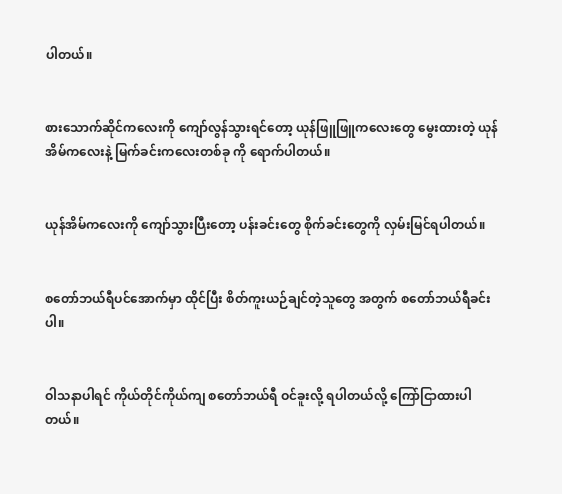ပါတယ်။


စားသောက်ဆိုင်ကလေးကို ကျော်လွန်သွားရင်တော့ ယုန်ဖြူဖြူကလေးတွေ မွေးထားတဲ့ ယုန်အိမ်ကလေးနဲ့ မြက်ခင်းကလေးတစ်ခု ကို ရောက်ပါတယ်။


ယုန်အိမ်ကလေးကို ကျော်သွားပြီးတော့ ပန်းခင်းတွေ စိုက်ခင်းတွေကို လှမ်းမြင်ရပါတယ်။


စတော်ဘယ်ရီပင်အောက်မှာ ထိုင်ပြီး စိတ်ကူးယဉ်ချင်တဲ့သူတွေ အတွက် စတော်ဘယ်ရီခင်းပါ။


ဝါသနာပါရင် ကိုယ်တိုင်ကိုယ်ကျ စတော်ဘယ်ရီ ဝင်ခူးလို့ ရပါတယ်လို့ ကြော်ငြာထားပါတယ်။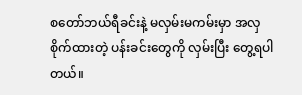စတော်ဘယ်ရီခင်းနဲ့ မလှမ်းမကမ်းမှာ အလှစိုက်ထားတဲ့ ပန်းခင်းတွေကို လှမ်းပြီး တွေ့ရပါတယ်။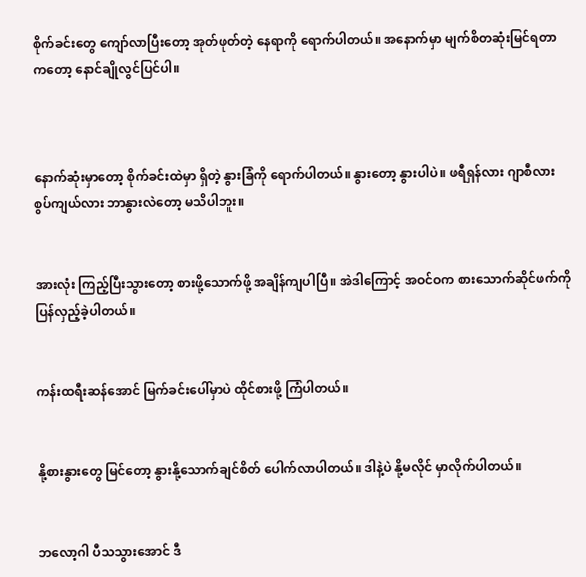စိုက်ခင်းတွေ ကျော်လာပြီးတော့ အုတ်ဖုတ်တဲ့ နေရာကို ရောက်ပါတယ်။ အနောက်မှာ မျက်စိတဆုံးမြင်ရတာကတော့ နောင်ချိုလွင်ပြင်ပါ။



နောက်ဆုံးမှာတော့ စိုက်ခင်းထဲမှာ ရှိတဲ့ နွားခြံကို ရောက်ပါတယ်။ နွားတော့ နွားပါပဲ။ ဖရီရှန်လား ဂျာစီလား စွပ်ကျယ်လား ဘာနွားလဲတော့ မသိပါဘူး။


အားလုံး ကြည့်ပြီးသွားတော့ စားဖို့သောက်ဖို့ အချိန်ကျပါပြီ။ အဲဒါကြောင့် အဝင်ဝက စားသောက်ဆိုင်ဖက်ကို ပြန်လှည့်ခဲ့ပါတယ်။


ကန်းထရီးဆန်အောင် မြက်ခင်းပေါ်မှာပဲ ထိုင်စားဖို့ ကြံပါတယ်။


နို့စားနွားတွေ မြင်တော့ နွားနို့သောက်ချင်စိတ် ပေါက်လာပါတယ်။ ဒါနဲ့ပဲ နို့မလိုင် မှာလိုက်ပါတယ်။


ဘလော့ဂါ ပီသသွားအောင် ဒီ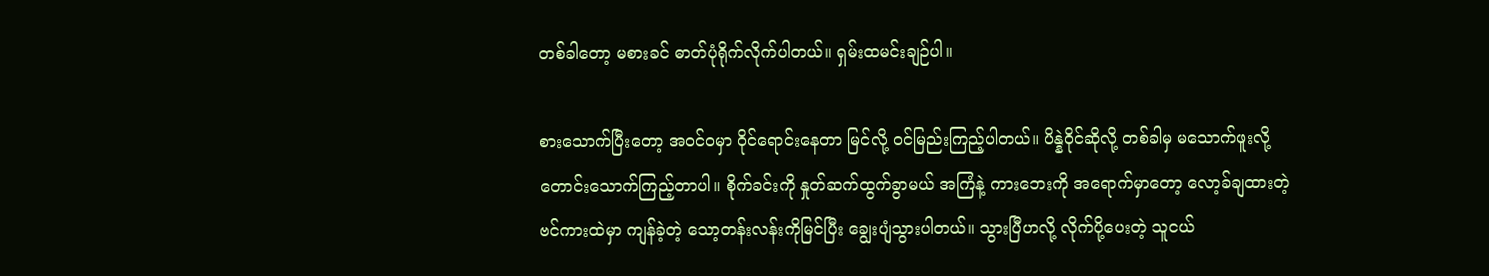တစ်ခါတော့ မစားခင် ဓာတ်ပုံရိုက်လိုက်ပါတယ်။ ရှမ်းထမင်းချဉ်ပါ။

စားသောက်ပြီးတော့ အဝင်ဝမှာ ဝိုင်ရောင်းနေတာ မြင်လို့ ဝင်မြည်းကြည့်ပါတယ်။ ပိန္နဲဝိုင်ဆိုလို့ တစ်ခါမှ မသောက်ဖူးလို့ တောင်းသောက်ကြည့်တာပါ။ စိုက်ခင်းကို နှုတ်ဆက်ထွက်ခွာမယ် အကြံနဲ့ ကားဘေးကို အရောက်မှာတော့ လော့ခ်ချထားတဲ့ ဗင်ကားထဲမှာ ကျန်ခဲ့တဲ့ သော့တန်းလန်းကိုမြင်ပြီး ချွေးပျံသွားပါတယ်။ သွားပြီဟလို့ လိုက်ပို့ပေးတဲ့ သူငယ်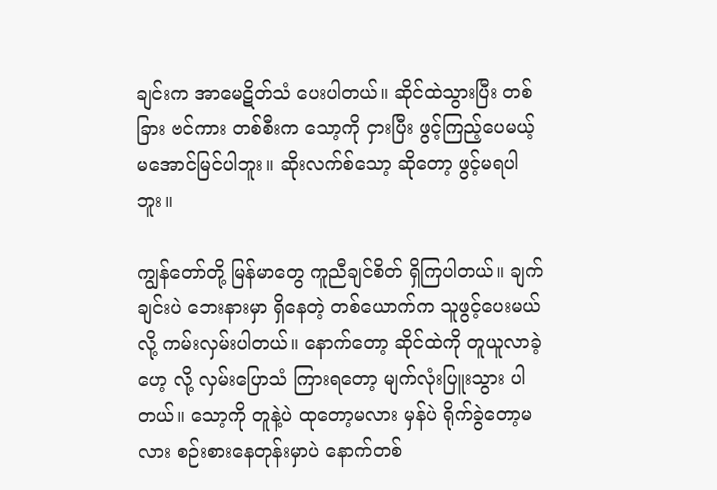ချင်းက အာမေဋိတ်သံ ပေးပါတယ်။ ဆိုင်ထဲသွားပြီး တစ်ခြား ဗင်ကား တစ်စီးက သော့ကို ငှားပြီး ဖွင့်ကြည့်ပေမယ့် မအောင်မြင်ပါဘူး။ ဆိုးလက်စ်သော့ ဆိုတော့ ဖွင့်မရပါဘူး။

ကျွန်တော်တို့ မြန်မာတွေ ကူညီချင်စိတ် ရှိကြပါတယ်။ ချက်ချင်းပဲ ဘေးနားမှာ ရှိနေတဲ့ တစ်ယောက်က သူဖွင့်ပေးမယ်လို့ ကမ်းလှမ်းပါတယ်။ နောက်တော့ ဆိုင်ထဲကို တူယူလာခဲ့ဟေ့ လို့ လှမ်းပြောသံ ကြားရတော့ မျက်လုံးပြူးသွား ပါတယ်။ သော့ကို တူနဲ့ပဲ ထုတော့မလား မှန်ပဲ ရိုက်ခွဲတော့မလား စဉ်းစားနေတုန်းမှာပဲ နောက်တစ်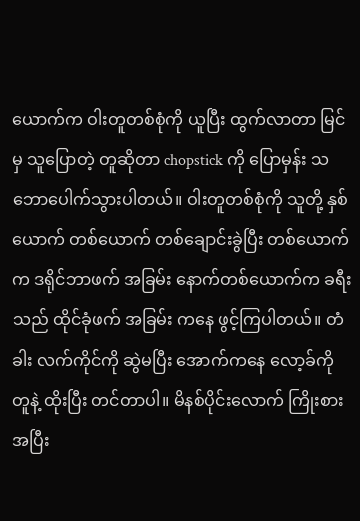ယောက်က ဝါးတူတစ်စုံကို ယူပြီး ထွက်လာတာ မြင်မှ သူပြောတဲ့ တူဆိုတာ chopstick ကို ပြောမှန်း သဘောပေါက်သွားပါတယ်။ ဝါးတူတစ်စုံကို သူတို့ နှစ်ယောက် တစ်ယောက် တစ်ချောင်းခွဲပြီး တစ်ယောက်က ဒရိုင်ဘာဖက် အခြမ်း နောက်တစ်ယောက်က ခရီးသည် ထိုင်ခုံဖက် အခြမ်း ကနေ ဖွင့်ကြပါတယ်။ တံခါး လက်ကိုင်ကို ဆွဲမပြီး အောက်ကနေ လော့ခ်ကို တူနဲ့ ထိုးပြီး တင်တာပါ။ မိနစ်ပိုင်းလောက် ကြိုးစားအပြီး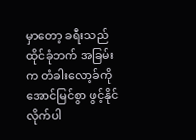မှာတော့ ခရီးသည် ထိုင်ခုံဘက် အခြမ်းက တံခါးလော့ခ်ကို အောင်မြင်စွာ ဖွင့်နိုင်လိုက်ပါ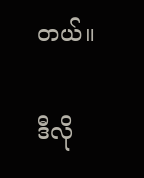တယ်။

ဒီလို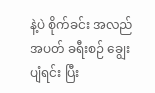နဲ့ပဲ စိုက်ခင်း အလည်အပတ် ခရီးစဉ် ချွေးပျံရင်း ပြီး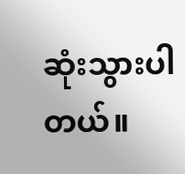ဆုံးသွားပါတယ်။